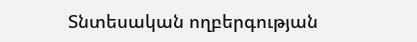Տնտեսական ողբերգության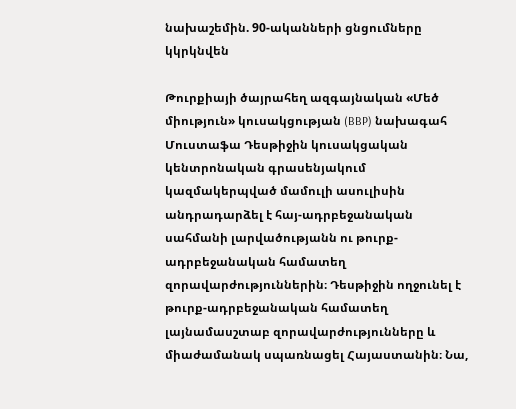նախաշեմին. 90-ականների ցնցումները կկրկնվեն

Թուրքիայի ծայրահեղ ազգայնական «Մեծ միություն» կուսակցության (BBP) նախագահ Մուստաֆա Դեսթիջին կուսակցական կենտրոնական գրասենյակում կազմակերպված մամուլի ասուլիսին անդրադարձել է հայ-ադրբեջանական սահմանի լարվածությանն ու թուրք-ադրբեջանական համատեղ զորավարժություններին։ Դեսթիջին ողջունել է թուրք-ադրբեջանական համատեղ լայնամասշտաբ զորավարժությունները և միաժամանակ սպառնացել Հայաստանին։ Նա,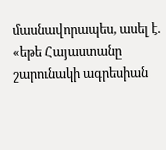մասնավորապես, ասել է. «եթե Հայաստանը շարունակի ագրեսիան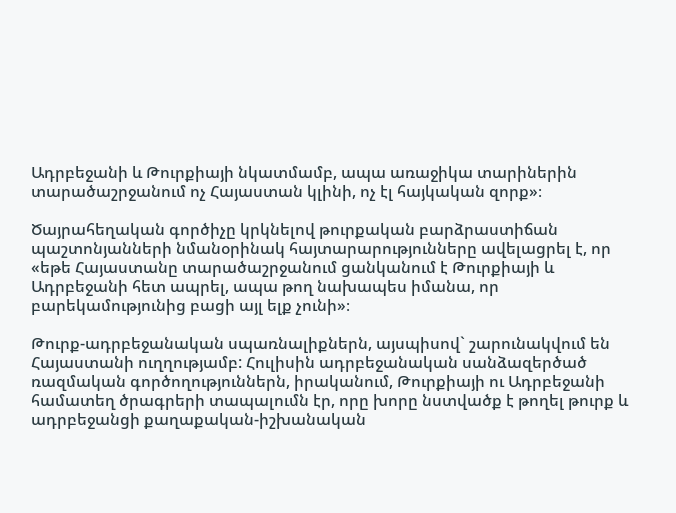Ադրբեջանի և Թուրքիայի նկատմամբ, ապա առաջիկա տարիներին տարածաշրջանում ոչ Հայաստան կլինի, ոչ էլ հայկական զորք»։

Ծայրահեղական գործիչը կրկնելով թուրքական բարձրաստիճան պաշտոնյանների նմանօրինակ հայտարարությունները ավելացրել է, որ «եթե Հայաստանը տարածաշրջանում ցանկանում է Թուրքիայի և Ադրբեջանի հետ ապրել, ապա թող նախապես իմանա, որ բարեկամությունից բացի այլ ելք չունի»։

Թուրք-ադրբեջանական սպառնալիքներն, այսպիսով` շարունակվում են Հայաստանի ուղղությամբ: Հուլիսին ադրբեջանական սանձազերծած ռազմական գործողություններն, իրականում, Թուրքիայի ու Ադրբեջանի համատեղ ծրագրերի տապալումն էր, որը խորը նստվածք է թողել թուրք և ադրբեջանցի քաղաքական-իշխանական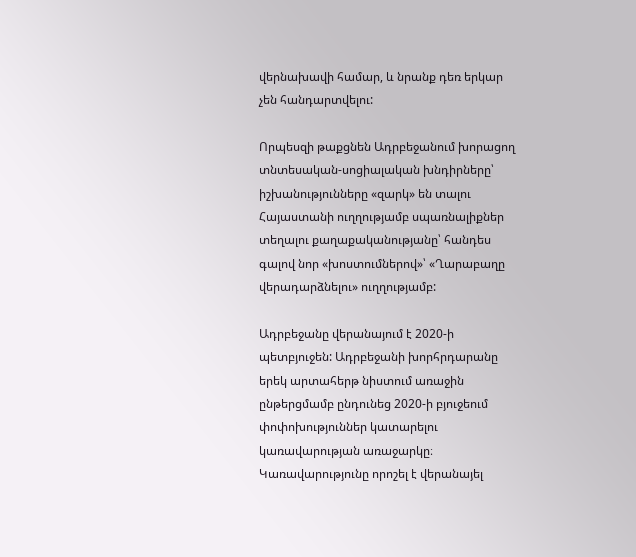վերնախավի համար, և նրանք դեռ երկար չեն հանդարտվելու:

Որպեսզի թաքցնեն Ադրբեջանում խորացող տնտեսական-սոցիալական խնդիրները՝ իշխանությունները «զարկ» են տալու Հայաստանի ուղղությամբ սպառնալիքներ տեղալու քաղաքականությանը՝ հանդես գալով նոր «խոստումներով»՝ «Ղարաբաղը վերադարձնելու» ուղղությամբ:

Ադրբեջանը վերանայում է 2020-ի պետբյուջեն: Ադրբեջանի խորհրդարանը երեկ արտահերթ նիստում առաջին ընթերցմամբ ընդունեց 2020-ի բյուջեում փոփոխություններ կատարելու կառավարության առաջարկը։ Կառավարությունը որոշել է վերանայել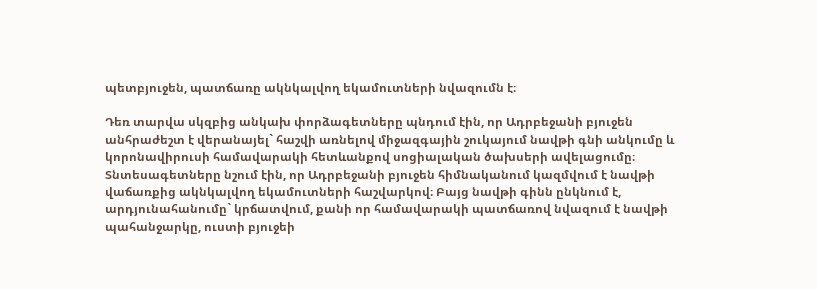պետբյուջեն, պատճառը ակնկալվող եկամուտների նվազումն է։

Դեռ տարվա սկզբից անկախ փորձագետները պնդում էին, որ Ադրբեջանի բյուջեն անհրաժեշտ է վերանայել` հաշվի առնելով միջազգային շուկայում նավթի գնի անկումը և կորոնավիրուսի համավարակի հետևանքով սոցիալական ծախսերի ավելացումը։ Տնտեսագետները նշում էին, որ Ադրբեջանի բյուջեն հիմնականում կազմվում է նավթի վաճառքից ակնկալվող եկամուտների հաշվարկով։ Բայց նավթի գինն ընկնում է, արդյունահանումը` կրճատվում, քանի որ համավարակի պատճառով նվազում է նավթի պահանջարկը, ուստի բյուջեի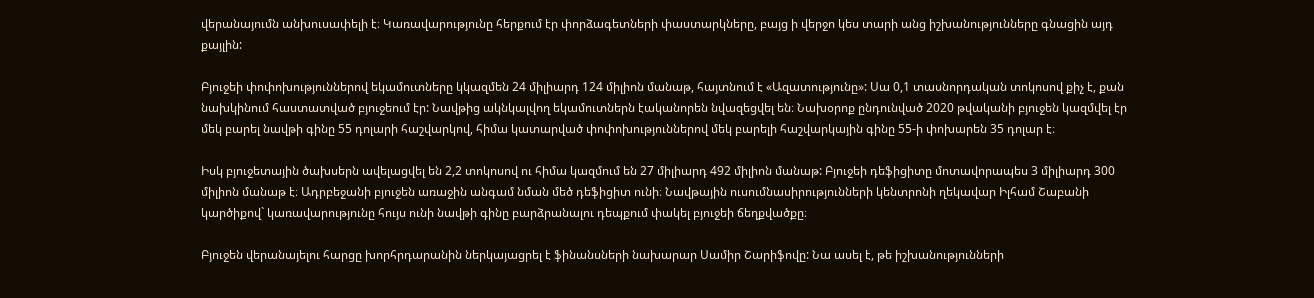վերանայումն անխուսափելի է։ Կառավարությունը հերքում էր փորձագետների փաստարկները, բայց ի վերջո կես տարի անց իշխանությունները գնացին այդ քայլին:

Բյուջեի փոփոխություններով եկամուտները կկազմեն 24 միլիարդ 124 միլիոն մանաթ, հայտնում է «Ազատությունը»: Սա 0,1 տասնորդական տոկոսով քիչ է, քան նախկինում հաստատված բյուջեում էր: Նավթից ակնկալվող եկամուտներն էականորեն նվազեցվել են։ Նախօրոք ընդունված 2020 թվականի բյուջեն կազմվել էր մեկ բարել նավթի գինը 55 դոլարի հաշվարկով, հիմա կատարված փոփոխություններով մեկ բարելի հաշվարկային գինը 55-ի փոխարեն 35 դոլար է։

Իսկ բյուջետային ծախսերն ավելացվել են 2,2 տոկոսով ու հիմա կազմում են 27 միլիարդ 492 միլիոն մանաթ: Բյուջեի դեֆիցիտը մոտավորապես 3 միլիարդ 300 միլիոն մանաթ է։ Ադրբեջանի բյուջեն առաջին անգամ նման մեծ դեֆիցիտ ունի։ Նավթային ուսումնասիրությունների կենտրոնի ղեկավար Իլհամ Շաբանի կարծիքով` կառավարությունը հույս ունի նավթի գինը բարձրանալու դեպքում փակել բյուջեի ճեղքվածքը։

Բյուջեն վերանայելու հարցը խորհրդարանին ներկայացրել է ֆինանսների նախարար Սամիր Շարիֆովը: Նա ասել է, թե իշխանությունների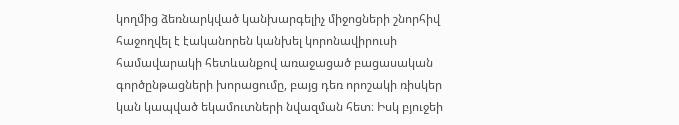կողմից ձեռնարկված կանխարգելիչ միջոցների շնորհիվ հաջողվել է էականորեն կանխել կորոնավիրուսի համավարակի հետևանքով առաջացած բացասական գործընթացների խորացումը, բայց դեռ որոշակի ռիսկեր կան կապված եկամուտների նվազման հետ։ Իսկ բյուջեի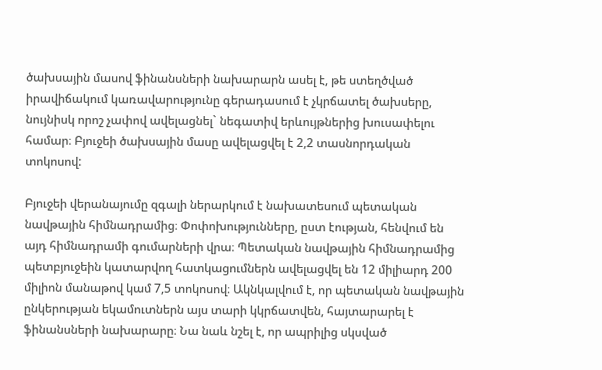ծախսային մասով ֆինանսների նախարարն ասել է, թե ստեղծված իրավիճակում կառավարությունը գերադասում է չկրճատել ծախսերը, նույնիսկ որոշ չափով ավելացնել` նեգատիվ երևույթներից խուսափելու համար։ Բյուջեի ծախսային մասը ավելացվել է 2,2 տասնորդական տոկոսով:

Բյուջեի վերանայումը զգալի ներարկում է նախատեսում պետական նավթային հիմնադրամից։ Փոփոխությունները, ըստ էության, հենվում են այդ հիմնադրամի գումարների վրա։ Պետական նավթային հիմնադրամից պետբյուջեին կատարվող հատկացումներն ավելացվել են 12 միլիարդ 200 միլիոն մանաթով կամ 7,5 տոկոսով։ Ակնկալվում է, որ պետական նավթային ընկերության եկամուտներն այս տարի կկրճատվեն, հայտարարել է ֆինանսների նախարարը։ Նա նաև նշել է, որ ապրիլից սկսված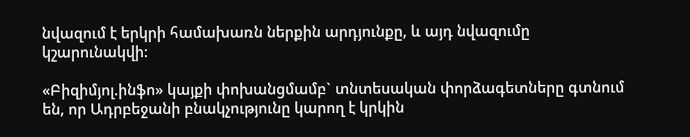նվազում է երկրի համախառն ներքին արդյունքը, և այդ նվազումը կշարունակվի:

«Բիզիմյոլ.ինֆո» կայքի փոխանցմամբ` տնտեսական փորձագետները գտնում են, որ Ադրբեջանի բնակչությունը կարող է կրկին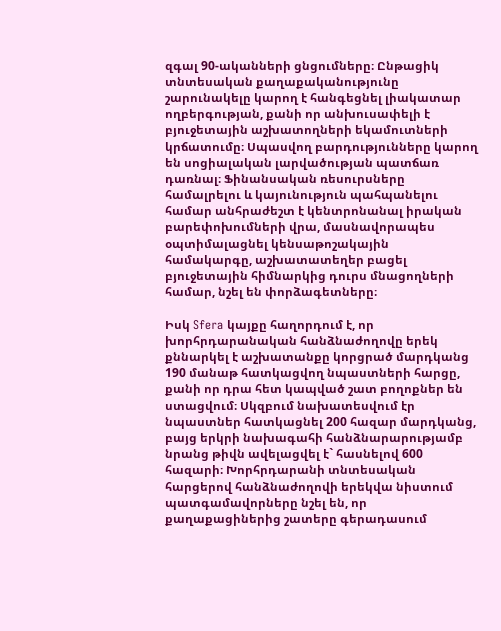զգալ 90-ականների ցնցումները։ Ընթացիկ տնտեսական քաղաքականությունը շարունակելը կարող է հանգեցնել լիակատար ողբերգության, քանի որ անխուսափելի է բյուջետային աշխատողների եկամուտների կրճատումը։ Սպասվող բարդությունները կարող են սոցիալական լարվածության պատճառ դառնալ։ Ֆինանսական ռեսուրսները համալրելու և կայունություն պահպանելու համար անհրաժեշտ է կենտրոնանալ իրական բարեփոխումների վրա, մասնավորապես օպտիմալացնել կենսաթոշակային համակարգը, աշխատատեղեր բացել բյուջետային հիմնարկից դուրս մնացողների համար, նշել են փորձագետները։

Իսկ Sfera կայքը հաղորդում է, որ խորհրդարանական հանձնաժողովը երեկ քննարկել է աշխատանքը կորցրած մարդկանց 190 մանաթ հատկացվող նպաստների հարցը, քանի որ դրա հետ կապված շատ բողոքներ են ստացվում։ Սկզբում նախատեսվում էր նպաստներ հատկացնել 200 հազար մարդկանց, բայց երկրի նախագահի հանձնարարությամբ նրանց թիվն ավելացվել է` հասնելով 600 հազարի։ Խորհրդարանի տնտեսական հարցերով հանձնաժողովի երեկվա նիստում պատգամավորները նշել են, որ քաղաքացիներից շատերը գերադասում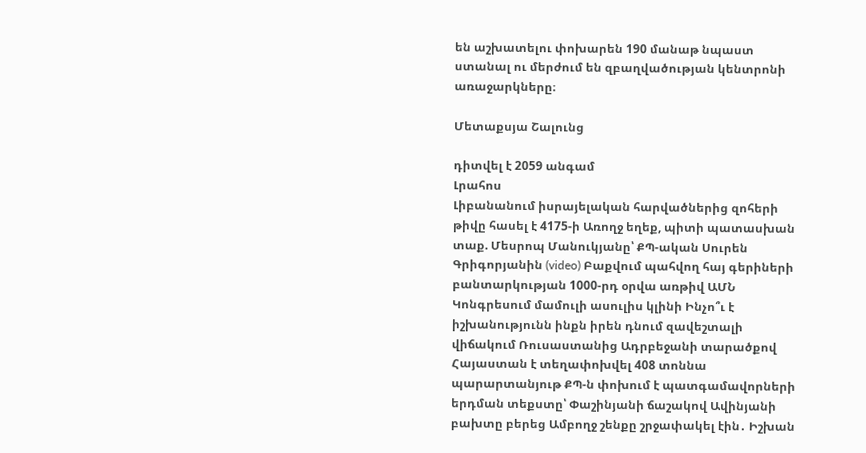են աշխատելու փոխարեն 190 մանաթ նպաստ ստանալ ու մերժում են զբաղվածության կենտրոնի առաջարկները։

Մետաքսյա Շալունց

դիտվել է 2059 անգամ
Լրահոս
Լիբանանում իսրայելական հարվածներից զոհերի թիվը հասել է 4175-ի Առողջ եղեք, պիտի պատասխան տաք. Մեսրոպ Մանուկյանը՝ ՔՊ-ական Սուրեն Գրիգորյանին (video) Բաքվում պահվող հայ գերիների բանտարկության 1000-րդ օրվա առթիվ ԱՄՆ Կոնգրեսում մամուլի ասուլիս կլինի Ինչո՞ւ է իշխանությունն ինքն իրեն դնում զավեշտալի վիճակում Ռուսաստանից Ադրբեջանի տարածքով Հայաստան է տեղափոխվել 408 տոննա պարարտանյութ ՔՊ-ն փոխում է պատգամավորների երդման տեքստը՝ Փաշինյանի ճաշակով Ավինյանի բախտը բերեց Ամբողջ շենքը շրջափակել էին․ Իշխան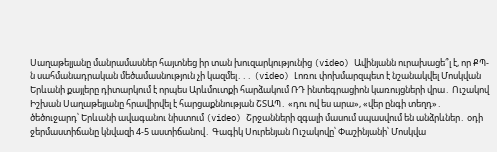Սաղաթելյանը մանրամասներ հայտնեց իր տան խուզարկությունից (video) Ավինյանն ուրախացե՞լ է, որ ՔՊ-ն սահմանադրական մեծամասնություն չի կազմել․․․ (video) Լոռու փոխմարզպետ է նշանակվել Մոսկվան Երևանի քայլերը դիտարկում է որպես Արևմուտքի հարձակում ՌԴ ինտեգրացիոն կառույցների վրա․ Ուշակով Իշխան Սաղաթելյանը հրավիրվել է հարցաքննության ՇՏԱՊ․ «դու ով ես արա», «վեր ընգի տեղդ»․ ծեծուջարդ՝ Երևանի ավագանու նիստում (video) Շրջանների զգալի մասում սպասվում են անձրևներ․ օդի ջերմաստիճանը կնվազի 4-5 աստիճանով․ Գագիկ Սուրենյան Ուշակովը՝ Փաշինյանի՝ Մոսկվա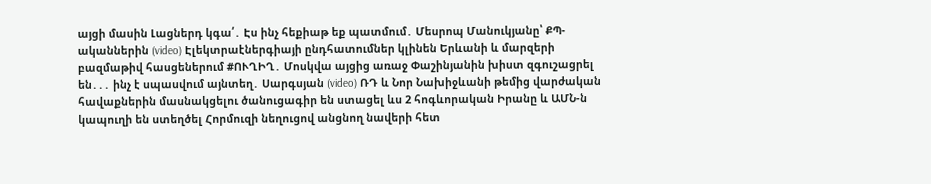այցի մասին Լացներդ կգա՛․ Էս ինչ հեքիաթ եք պատմում․ Մեսրոպ Մանուկյանը՝ ՔՊ-ականներին (video) Էլեկտրաէներգիայի ընդհատումներ կլինեն Երևանի և մարզերի բազմաթիվ հասցեներում #ՈՒՂԻՂ․ Մոսկվա այցից առաջ Փաշինյանին խիստ զգուշացրել են․․․ ինչ է սպասվում այնտեղ․ Սարգսյան (video) ՌԴ և Նոր Նախիջևանի թեմից վարժական հավաքներին մասնակցելու ծանուցագիր են ստացել ևս 2 հոգևորական Իրանը և ԱՄՆ-ն կապուղի են ստեղծել Հորմուզի նեղուցով անցնող նավերի հետ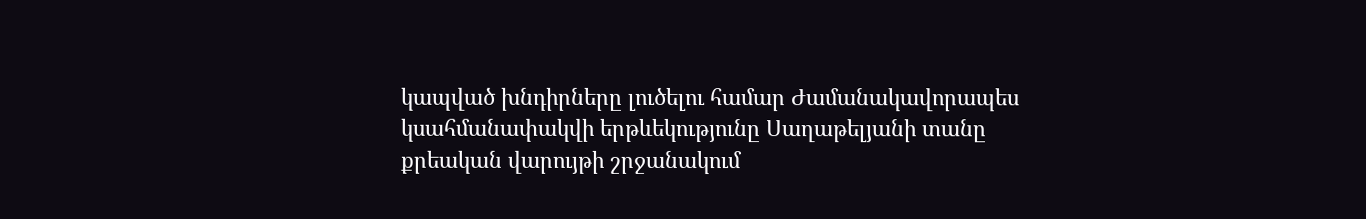կապված խնդիրները լուծելու համար Ժամանակավորապես կսահմանափակվի երթևեկությունը Սաղաթելյանի տանը քրեական վարույթի շրջանակում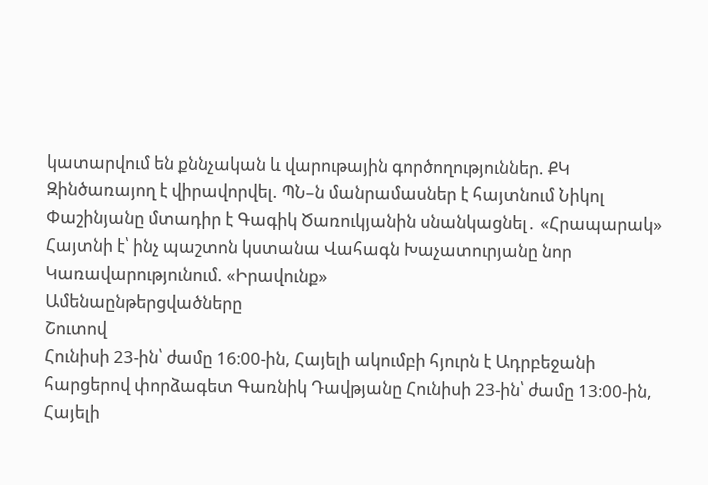կատարվում են քննչական և վարութային գործողություններ. ՔԿ Զինծառայող է վիրավորվել. ՊՆ–ն մանրամասներ է հայտնում Նիկոլ Փաշինյանը մտադիր է Գագիկ Ծառուկյանին սնանկացնել․ «Հրապարակ» Հայտնի է՝ ինչ պաշտոն կստանա Վահագն Խաչատուրյանը նոր Կառավարությունում. «Իրավունք»
Ամենաընթերցվածները
Շուտով
Հունիսի 23-ին՝ ժամը 16։00-ին, Հայելի ակումբի հյուրն է Ադրբեջանի հարցերով փորձագետ Գառնիկ Դավթյանը Հունիսի 23-ին՝ ժամը 13։00-ին, Հայելի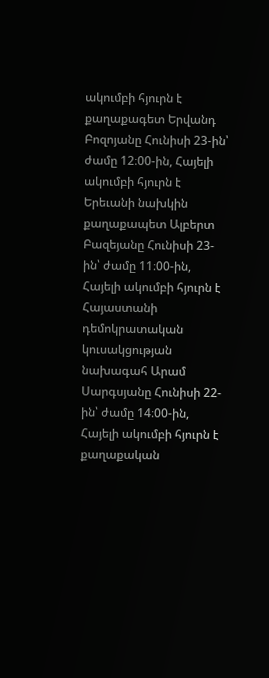ակումբի հյուրն է քաղաքագետ Երվանդ Բոզոյանը Հունիսի 23-ին՝ ժամը 12։00-ին, Հայելի ակումբի հյուրն է Երեւանի նախկին քաղաքապետ Ալբերտ Բազեյանը Հունիսի 23-ին՝ ժամը 11։00-ին, Հայելի ակումբի հյուրն է Հայաստանի դեմոկրատական կուսակցության նախագահ Արամ Սարգսյանը Հունիսի 22-ին՝ ժամը 14։00-ին, Հայելի ակումբի հյուրն է քաղաքական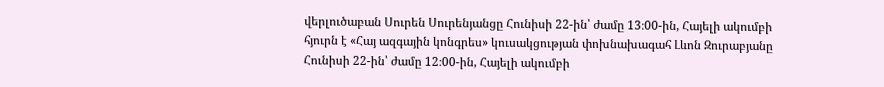վերլուծաբան Սուրեն Սուրենյանցը Հունիսի 22-ին՝ ժամը 13։00-ին, Հայելի ակումբի հյուրն է «Հայ ազգային կոնգրես» կուսակցության փոխնախագահ Լևոն Զուրաբյանը Հունիսի 22-ին՝ ժամը 12։00-ին, Հայելի ակումբի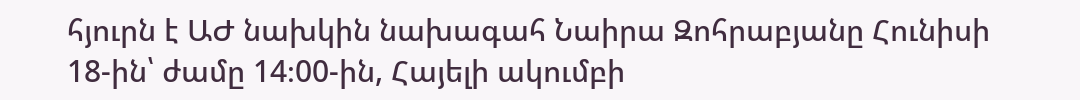հյուրն է ԱԺ նախկին նախագահ Նաիրա Զոհրաբյանը Հունիսի 18-ին՝ ժամը 14։00-ին, Հայելի ակումբի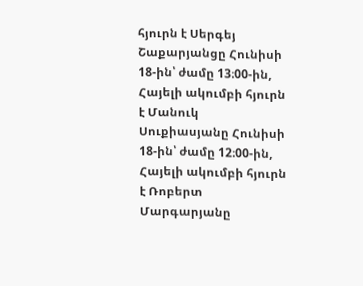հյուրն է Սերգեյ Շաքարյանցը Հունիսի 18-ին՝ ժամը 13։00-ին, Հայելի ակումբի հյուրն է Մանուկ Սուքիասյանը Հունիսի 18-ին՝ ժամը 12։00-ին, Հայելի ակումբի հյուրն է Ռոբերտ Մարգարյանը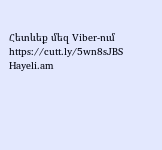Հետևեք մեզ Viber-ում https://cutt.ly/5wn8sJBS
Hayeli.am